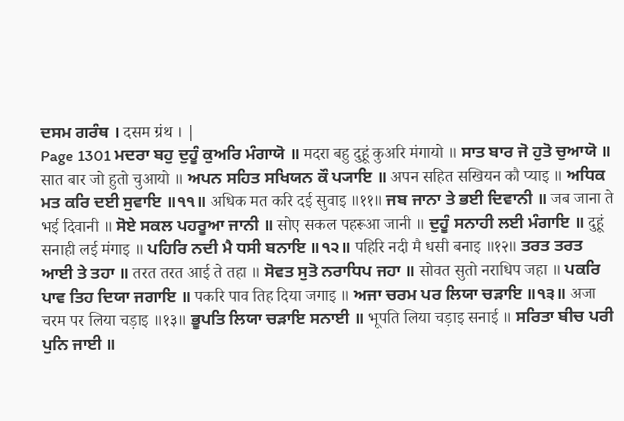ਦਸਮ ਗਰੰਥ । दसम ग्रंथ । |
Page 1301 ਮਦਰਾ ਬਹੁ ਦੁਹੂੰ ਕੁਅਰਿ ਮੰਗਾਯੋ ॥ मदरा बहु दुहूं कुअरि मंगायो ॥ ਸਾਤ ਬਾਰ ਜੋ ਹੁਤੋ ਚੁਆਯੋ ॥ सात बार जो हुतो चुआयो ॥ ਅਪਨ ਸਹਿਤ ਸਖਿਯਨ ਕੌ ਪ੍ਯਾਇ ॥ अपन सहित सखियन कौ प्याइ ॥ ਅਧਿਕ ਮਤ ਕਰਿ ਦਈ ਸੁਵਾਇ ॥੧੧॥ अधिक मत करि दई सुवाइ ॥११॥ ਜਬ ਜਾਨਾ ਤੇ ਭਈ ਦਿਵਾਨੀ ॥ जब जाना ते भई दिवानी ॥ ਸੋਏ ਸਕਲ ਪਹਰੂਆ ਜਾਨੀ ॥ सोए सकल पहरूआ जानी ॥ ਦੁਹੂੰ ਸਨਾਹੀ ਲਈ ਮੰਗਾਇ ॥ दुहूं सनाही लई मंगाइ ॥ ਪਹਿਰਿ ਨਦੀ ਮੈ ਧਸੀ ਬਨਾਇ ॥੧੨॥ पहिरि नदी मै धसी बनाइ ॥१२॥ ਤਰਤ ਤਰਤ ਆਈ ਤੇ ਤਹਾ ॥ तरत तरत आई ते तहा ॥ ਸੋਵਤ ਸੁਤੋ ਨਰਾਧਿਪ ਜਹਾ ॥ सोवत सुतो नराधिप जहा ॥ ਪਕਰਿ ਪਾਵ ਤਿਹ ਦਿਯਾ ਜਗਾਇ ॥ पकरि पाव तिह दिया जगाइ ॥ ਅਜਾ ਚਰਮ ਪਰ ਲਿਯਾ ਚੜਾਇ ॥੧੩॥ अजा चरम पर लिया चड़ाइ ॥१३॥ ਭੂਪਤਿ ਲਿਯਾ ਚੜਾਇ ਸਨਾਈ ॥ भूपति लिया चड़ाइ सनाई ॥ ਸਰਿਤਾ ਬੀਚ ਪਰੀ ਪੁਨਿ ਜਾਈ ॥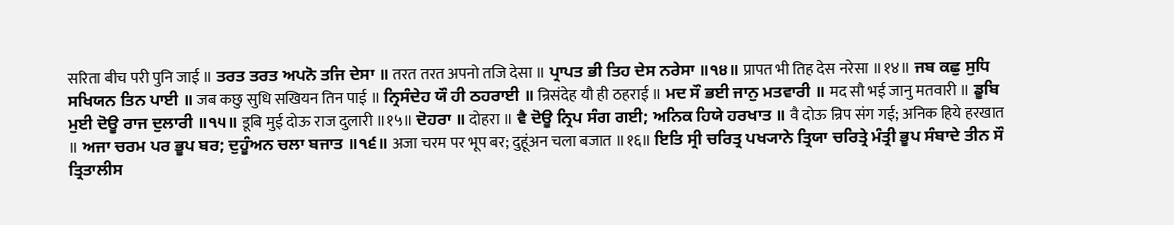सरिता बीच परी पुनि जाई ॥ ਤਰਤ ਤਰਤ ਅਪਨੋ ਤਜਿ ਦੇਸਾ ॥ तरत तरत अपनो तजि देसा ॥ ਪ੍ਰਾਪਤ ਭੀ ਤਿਹ ਦੇਸ ਨਰੇਸਾ ॥੧੪॥ प्रापत भी तिह देस नरेसा ॥१४॥ ਜਬ ਕਛੁ ਸੁਧਿ ਸਖਿਯਨ ਤਿਨ ਪਾਈ ॥ जब कछु सुधि सखियन तिन पाई ॥ ਨ੍ਰਿਸੰਦੇਹ ਯੌ ਹੀ ਠਹਰਾਈ ॥ न्रिसंदेह यौ ही ठहराई ॥ ਮਦ ਸੌ ਭਈ ਜਾਨੁ ਮਤਵਾਰੀ ॥ मद सौ भई जानु मतवारी ॥ ਡੂਬਿ ਮੁਈ ਦੋਊ ਰਾਜ ਦੁਲਾਰੀ ॥੧੫॥ डूबि मुई दोऊ राज दुलारी ॥१५॥ ਦੋਹਰਾ ॥ दोहरा ॥ ਵੈ ਦੋਊ ਨ੍ਰਿਪ ਸੰਗ ਗਈ; ਅਨਿਕ ਹਿਯੇ ਹਰਖਾਤ ॥ वै दोऊ न्रिप संग गई; अनिक हिये हरखात ॥ ਅਜਾ ਚਰਮ ਪਰ ਭੂਪ ਬਰ; ਦੁਹੂੰਅਨ ਚਲਾ ਬਜਾਤ ॥੧੬॥ अजा चरम पर भूप बर; दुहूंअन चला बजात ॥१६॥ ਇਤਿ ਸ੍ਰੀ ਚਰਿਤ੍ਰ ਪਖ੍ਯਾਨੇ ਤ੍ਰਿਯਾ ਚਰਿਤ੍ਰੇ ਮੰਤ੍ਰੀ ਭੂਪ ਸੰਬਾਦੇ ਤੀਨ ਸੌ ਤ੍ਰਿਤਾਲੀਸ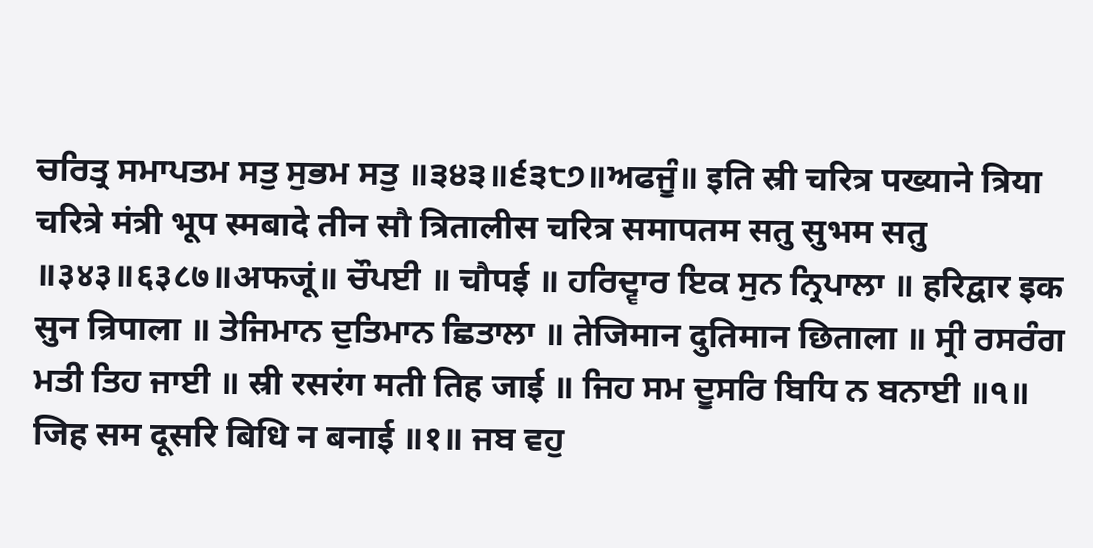ਚਰਿਤ੍ਰ ਸਮਾਪਤਮ ਸਤੁ ਸੁਭਮ ਸਤੁ ॥੩੪੩॥੬੩੮੭॥ਅਫਜੂੰ॥ इति स्री चरित्र पख्याने त्रिया चरित्रे मंत्री भूप स्मबादे तीन सौ त्रितालीस चरित्र समापतम सतु सुभम सतु ॥३४३॥६३८७॥अफजूं॥ ਚੌਪਈ ॥ चौपई ॥ ਹਰਿਦ੍ਵਾਰ ਇਕ ਸੁਨ ਨ੍ਰਿਪਾਲਾ ॥ हरिद्वार इक सुन न्रिपाला ॥ ਤੇਜਿਮਾਨ ਦੁਤਿਮਾਨ ਛਿਤਾਲਾ ॥ तेजिमान दुतिमान छिताला ॥ ਸ੍ਰੀ ਰਸਰੰਗ ਮਤੀ ਤਿਹ ਜਾਈ ॥ स्री रसरंग मती तिह जाई ॥ ਜਿਹ ਸਮ ਦੂਸਰਿ ਬਿਧਿ ਨ ਬਨਾਈ ॥੧॥ जिह सम दूसरि बिधि न बनाई ॥१॥ ਜਬ ਵਹੁ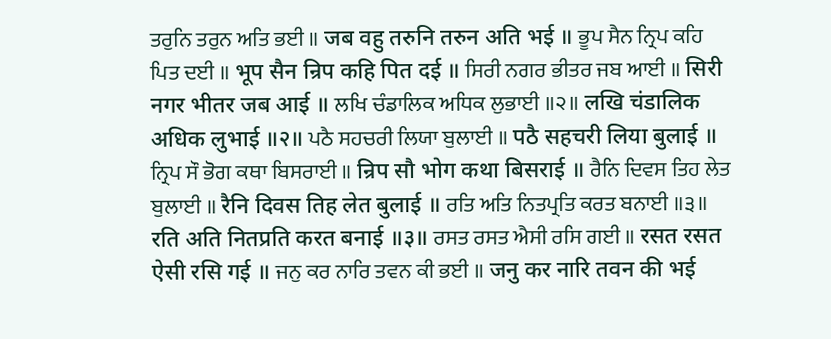ਤਰੁਨਿ ਤਰੁਨ ਅਤਿ ਭਈ ॥ जब वहु तरुनि तरुन अति भई ॥ ਭੂਪ ਸੈਨ ਨ੍ਰਿਪ ਕਹਿ ਪਿਤ ਦਈ ॥ भूप सैन न्रिप कहि पित दई ॥ ਸਿਰੀ ਨਗਰ ਭੀਤਰ ਜਬ ਆਈ ॥ सिरी नगर भीतर जब आई ॥ ਲਖਿ ਚੰਡਾਲਿਕ ਅਧਿਕ ਲੁਭਾਈ ॥੨॥ लखि चंडालिक अधिक लुभाई ॥२॥ ਪਠੈ ਸਹਚਰੀ ਲਿਯਾ ਬੁਲਾਈ ॥ पठै सहचरी लिया बुलाई ॥ ਨ੍ਰਿਪ ਸੌ ਭੋਗ ਕਥਾ ਬਿਸਰਾਈ ॥ न्रिप सौ भोग कथा बिसराई ॥ ਰੈਨਿ ਦਿਵਸ ਤਿਹ ਲੇਤ ਬੁਲਾਈ ॥ रैनि दिवस तिह लेत बुलाई ॥ ਰਤਿ ਅਤਿ ਨਿਤਪ੍ਰਤਿ ਕਰਤ ਬਨਾਈ ॥੩॥ रति अति नितप्रति करत बनाई ॥३॥ ਰਸਤ ਰਸਤ ਐਸੀ ਰਸਿ ਗਈ ॥ रसत रसत ऐसी रसि गई ॥ ਜਨੁ ਕਰ ਨਾਰਿ ਤਵਨ ਕੀ ਭਈ ॥ जनु कर नारि तवन की भई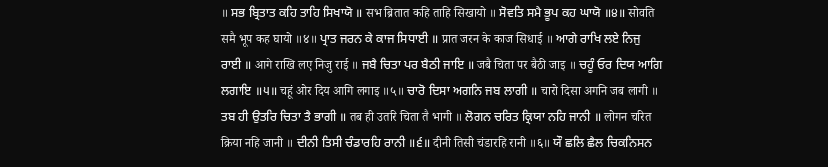॥ ਸਭ ਬ੍ਰਿਤਾਤ ਕਹਿ ਤਾਹਿ ਸਿਖਾਯੋ ॥ सभ ब्रितात कहि ताहि सिखायो ॥ ਸੋਵਤਿ ਸਮੈ ਭੂਪ ਕਹ ਘਾਯੋ ॥੪॥ सोवति समै भूप कह घायो ॥४॥ ਪ੍ਰਾਤ ਜਰਨ ਕੇ ਕਾਜ ਸਿਧਾਈ ॥ प्रात जरन के काज सिधाई ॥ ਆਗੇ ਰਾਖਿ ਲਏ ਨਿਜੁ ਰਾਈ ॥ आगे राखि लए निजु राई ॥ ਜਬੈ ਚਿਤਾ ਪਰ ਬੈਠੀ ਜਾਇ ॥ जबै चिता पर बैठी जाइ ॥ ਚਹੂੰ ਓਰ ਦਿਯ ਆਗਿ ਲਗਾਇ ॥੫॥ चहूं ओर दिय आगि लगाइ ॥५॥ ਚਾਰੋ ਦਿਸਾ ਅਗਨਿ ਜਬ ਲਾਗੀ ॥ चारो दिसा अगनि जब लागी ॥ ਤਬ ਹੀ ਉਤਰਿ ਚਿਤਾ ਤੈ ਭਾਗੀ ॥ तब ही उतरि चिता तै भागी ॥ ਲੋਗਨ ਚਰਿਤ ਕ੍ਰਿਯਾ ਨਹਿ ਜਾਨੀ ॥ लोगन चरित क्रिया नहि जानी ॥ ਦੀਨੀ ਤਿਸੀ ਚੰਡਾਰਹਿ ਰਾਨੀ ॥੬॥ दीनी तिसी चंडारहि रानी ॥६॥ ਯੌ ਛਲਿ ਛੈਲ ਚਿਕਨਿਸਨ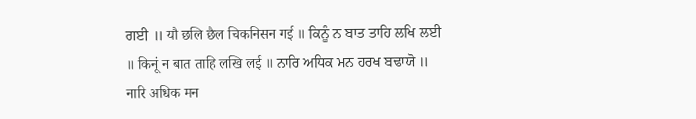ਗਈ ॥ यौ छलि छैल चिकनिसन गई ॥ ਕਿਨੂੰ ਨ ਬਾਤ ਤਾਹਿ ਲਖਿ ਲਈ ॥ किनूं न बात ताहि लखि लई ॥ ਨਾਰਿ ਅਧਿਕ ਮਨ ਹਰਖ ਬਢਾਯੋ ॥ नारि अधिक मन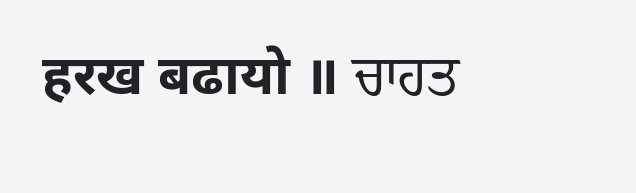हरख बढायो ॥ ਚਾਹਤ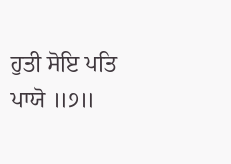ਹੁਤੀ ਸੋਇ ਪਤਿ ਪਾਯੋ ॥੭॥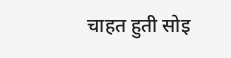चाहत हुती सोइ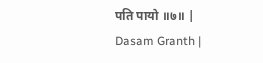पति पायो ॥७॥ |
Dasam Granth |